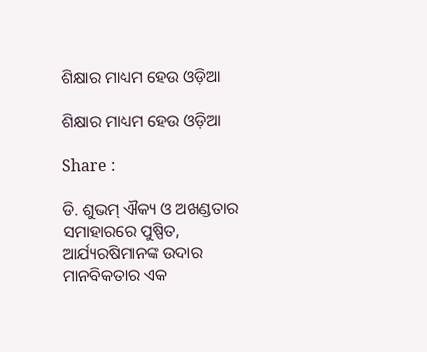ଶିକ୍ଷାର ମାଧ୍ୟମ ହେଉ ଓଡ଼ିଆ

ଶିକ୍ଷାର ମାଧ୍ୟମ ହେଉ ଓଡ଼ିଆ

Share :

ଡି. ଶୁଭମ୍ ଐକ୍ୟ ଓ ଅଖଣ୍ଡତାର ସମାହାରରେ ପୁଷ୍ପିତ, ଆର୍ଯ୍ୟରଷିମାନଙ୍କ ଉଦାର ମାନବିକତାର ଏକ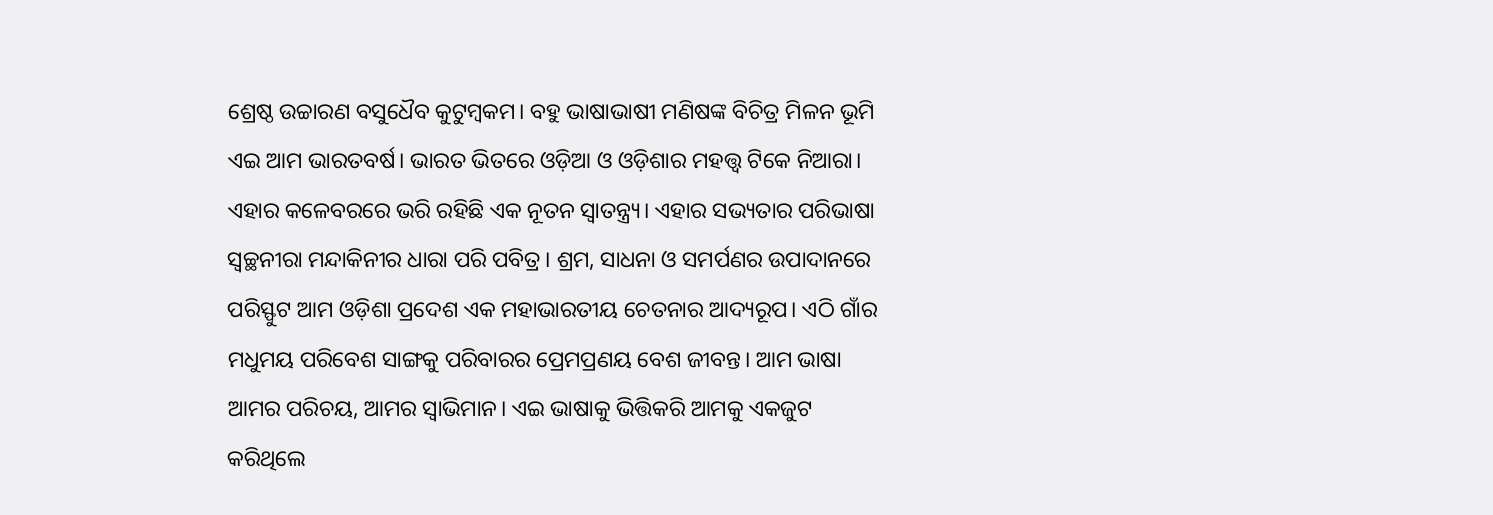ଶ୍ରେଷ୍ଠ ଉଚ୍ଚାରଣ ବସୁଧୈବ କୁଟୁମ୍ୱକମ। ବହୁ ଭାଷାଭାଷୀ ମଣିଷଙ୍କ ବିଚିତ୍ର ମିଳନ ଭୂମି ଏଇ ଆମ ଭାରତବର୍ଷ। ଭାରତ ଭିତରେ ଓଡ଼ିଆ ଓ ଓଡ଼ିଶାର ମହତ୍ତ୍ୱ ଟିକେ ନିଆରା। ଏହାର କଳେବରରେ ଭରି ରହିଛି ଏକ ନୂତନ ସ୍ୱାତନ୍ତ୍ର୍ୟ। ଏହାର ସଭ୍ୟତାର ପରିଭାଷା ସ୍ୱଚ୍ଛନୀରା ମନ୍ଦାକିନୀର ଧାରା ପରି ପବିତ୍ର। ଶ୍ରମ, ସାଧନା ଓ ସମର୍ପଣର ଉପାଦାନରେ ପରିସ୍ଫୁଟ ଆମ ଓଡ଼ିଶା ପ୍ରଦେଶ ଏକ ମହାଭାରତୀୟ ଚେତନାର ଆଦ୍ୟରୂପ। ଏଠି ଗାଁର ମଧୁମୟ ପରିବେଶ ସାଙ୍ଗକୁ ପରିବାରର ପ୍ରେମପ୍ରଣୟ ବେଶ ଜୀବନ୍ତ। ଆମ ଭାଷା ଆମର ପରିଚୟ, ଆମର ସ୍ବାଭିମାନ। ଏଇ ଭାଷାକୁ ଭିତ୍ତିକରି ଆମକୁ ଏକଜୁଟ କରିଥିଲେ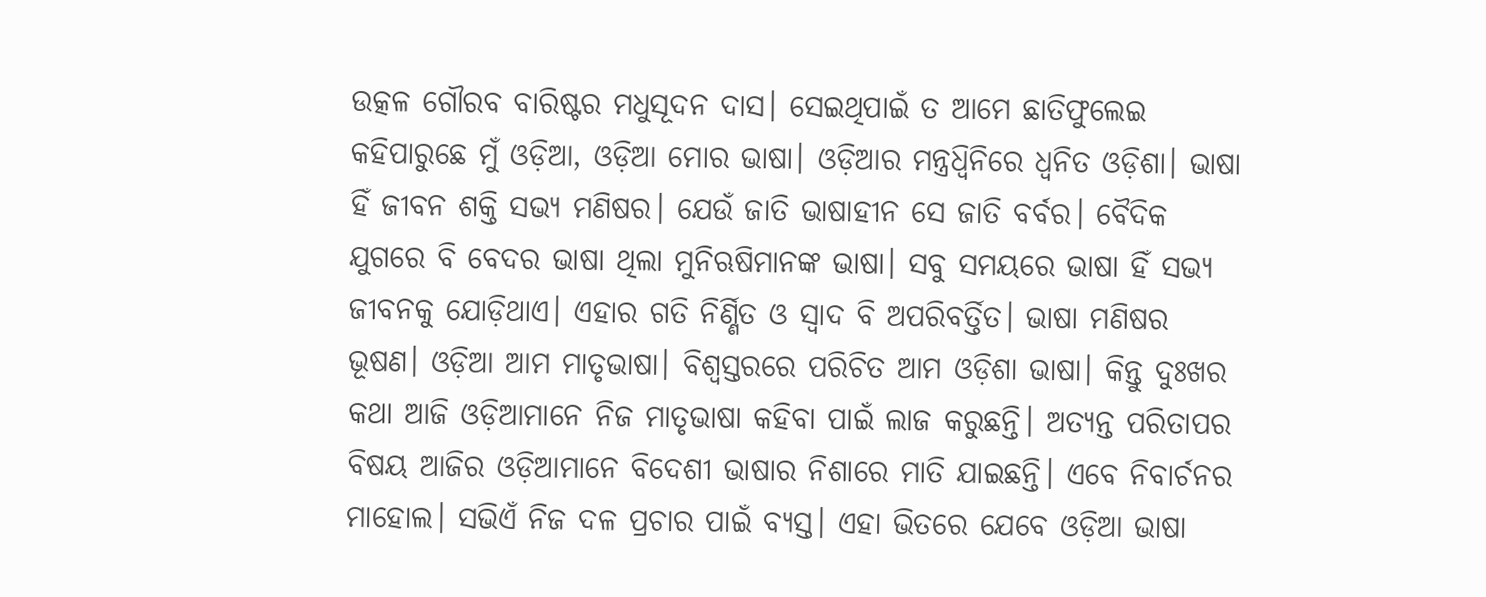ଉତ୍କଳ ଗୌରବ ବାରିଷ୍ଟର ମଧୁସୂଦନ ଦାସ। ସେଇଥିପାଇଁ ତ ଆମେ ଛାତିଫୁଲେଇ କହିପାରୁଛେ ମୁଁ ଓଡ଼ିଆ, ଓଡ଼ିଆ ମୋର ଭାଷା। ଓଡ଼ିଆର ମନ୍ତ୍ରଧ୍ବିନିରେ ଧ୍ୱନିତ ଓଡ଼ିଶା। ଭାଷା ହିଁ ଜୀବନ ଶକ୍ତି ସଭ୍ୟ ମଣିଷର। ଯେଉଁ ଜାତି ଭାଷାହୀନ ସେ ଜାତି ବର୍ବର। ବୈଦିକ ଯୁଗରେ ବି ବେଦର ଭାଷା ଥିଲା ମୁନିଋଷିମାନଙ୍କ ଭାଷା। ସବୁ ସମୟରେ ଭାଷା ହିଁ ସଭ୍ୟ ଜୀବନକୁ ଯୋଡ଼ିଥାଏ। ଏହାର ଗତି ନିର୍ଣ୍ଣିତ ଓ ସ୍ୱାଦ ବି ଅପରିବର୍ତ୍ତିତ। ଭାଷା ମଣିଷର ଭୂଷଣ। ଓଡ଼ିଆ ଆମ ମାତୃଭାଷା। ବିଶ୍ୱସ୍ତରରେ ପରିଚିତ ଆମ ଓଡ଼ିଶା ଭାଷା। କିନ୍ତୁ ଦୁଃଖର କଥା ଆଜି ଓଡ଼ିଆମାନେ ନିଜ ମାତୃଭାଷା କହିବା ପାଇଁ ଲାଜ କରୁଛନ୍ତି। ଅତ୍ୟନ୍ତ ପରିତାପର ବିଷୟ ଆଜିର ଓଡ଼ିଆମାନେ ବିଦେଶୀ ଭାଷାର ନିଶାରେ ମାତି ଯାଇଛନ୍ତି। ଏବେ ନିବାର୍ଚନର ମାହୋଲ। ସଭିଏଁ ନିଜ ଦଳ ପ୍ରଚାର ପାଇଁ ବ୍ୟସ୍ତ। ଏହା ଭିତରେ ଯେବେ ଓଡ଼ିଆ ଭାଷା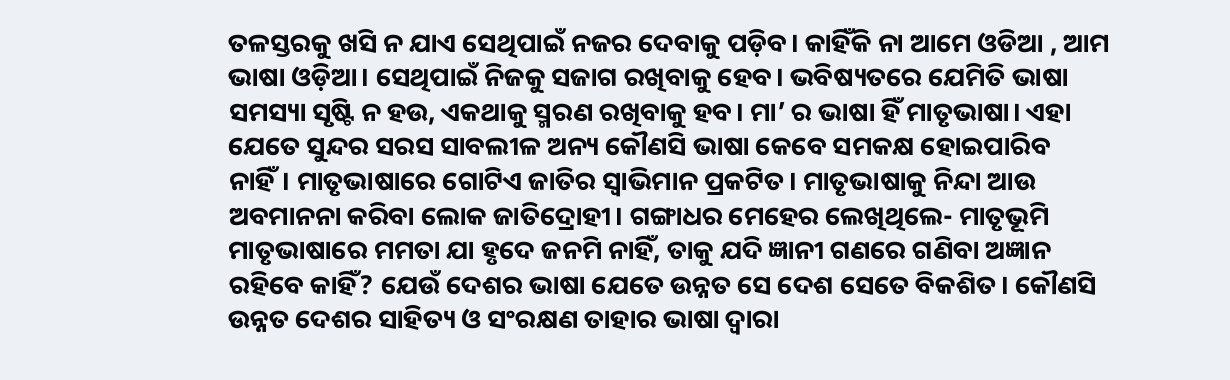ତଳସ୍ତରକୁ ଖସି ନ ଯାଏ ସେଥିପାଇଁ ନଜର ଦେବାକୁ ପଡ଼ିବ। କାହିଁକି ନା ଆମେ ଓଡିଆ , ଆମ ଭାଷା ଓଡ଼ିଆ। ସେଥିପାଇଁ ନିଜକୁ ସଜାଗ ରଖିବାକୁ ହେବ। ଭବିଷ୍ୟତରେ ଯେମିତି ଭାଷା ସମସ୍ୟା ସୃଷ୍ଟି ନ ହଉ, ଏକଥାକୁ ସ୍ମରଣ ରଖିବାକୁ ହବ। ମା’ ର ଭାଷା ହିଁ ମାତୃଭାଷା। ଏହା ଯେତେ ସୁନ୍ଦର ସରସ ସାବଲୀଳ ଅନ୍ୟ କୌଣସି ଭାଷା କେବେ ସମକକ୍ଷ ହୋଇପାରିବ ନାହିଁ। ମାତୃଭାଷାରେ ଗୋଟିଏ ଜାତିର ସ୍ୱାଭିମାନ ପ୍ରକଟିତ। ମାତୃଭାଷାକୁ ନିନ୍ଦା ଆଉ ଅବମାନନା କରିବା ଲୋକ ଜାତିଦ୍ରୋହୀ। ଗଙ୍ଗାଧର ମେହେର ଲେଖିଥିଲେ- ମାତୃଭୂମି ମାତୃଭାଷାରେ ମମତା ଯା ହୃଦେ ଜନମି ନାହିଁ, ତାକୁ ଯଦି ଜ୍ଞାନୀ ଗଣରେ ଗଣିବା ଅଜ୍ଞାନ ରହିବେ କାହିଁ? ଯେଉଁ ଦେଶର ଭାଷା ଯେତେ ଉନ୍ନତ ସେ ଦେଶ ସେତେ ବିକଶିତ। କୌଣସି ଉନ୍ନତ ଦେଶର ସାହିତ୍ୟ ଓ ସଂରକ୍ଷଣ ତାହାର ଭାଷା ଦ୍ୱାରା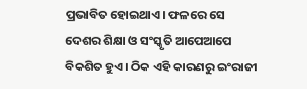ପ୍ରଭାବିତ ହୋଇଥାଏ। ଫଳରେ ସେ ଦେଶର ଶିକ୍ଷା ଓ ସଂସ୍କୃତି ଆପେଆପେ ବିକଶିତ ହୁଏ। ଠିକ ଏହି କାରଣରୁ ଇଂରାଜୀ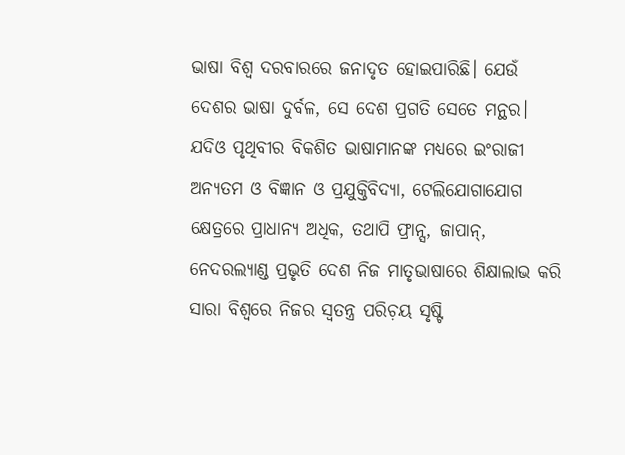ଭାଷା ବିଶ୍ୱ ଦରବାରରେ ଜନାଦୃତ ହୋଇପାରିଛି। ଯେଉଁ ଦେଶର ଭାଷା ଦୁର୍ବଳ, ସେ ଦେଶ ପ୍ରଗତି ସେତେ ମନ୍ଥର। ଯଦିଓ ପୃଥିବୀର ବିକଶିତ ଭାଷାମାନଙ୍କ ମଧ୍ୟରେ ଇଂରାଜୀ ଅନ୍ୟତମ ଓ ବିଜ୍ଞାନ ଓ ପ୍ରଯୁକ୍ତିବିଦ୍ୟା, ଟେଲିଯୋଗାଯୋଗ କ୍ଷେତ୍ରରେ ପ୍ରାଧାନ୍ୟ ଅଧିକ, ତଥାପି ଫ୍ରାନ୍ସ, ଜାପାନ୍, ନେଦରଲ୍ୟାଣ୍ଡ ପ୍ରଭୃତି ଦେଶ ନିଜ ମାତୃଭାଷାରେ ଶିକ୍ଷାଲାଭ କରି ସାରା ବିଶ୍ୱରେ ନିଜର ସ୍ୱତନ୍ତ୍ର ପରିଚ଼ୟ ସୃଷ୍ଟି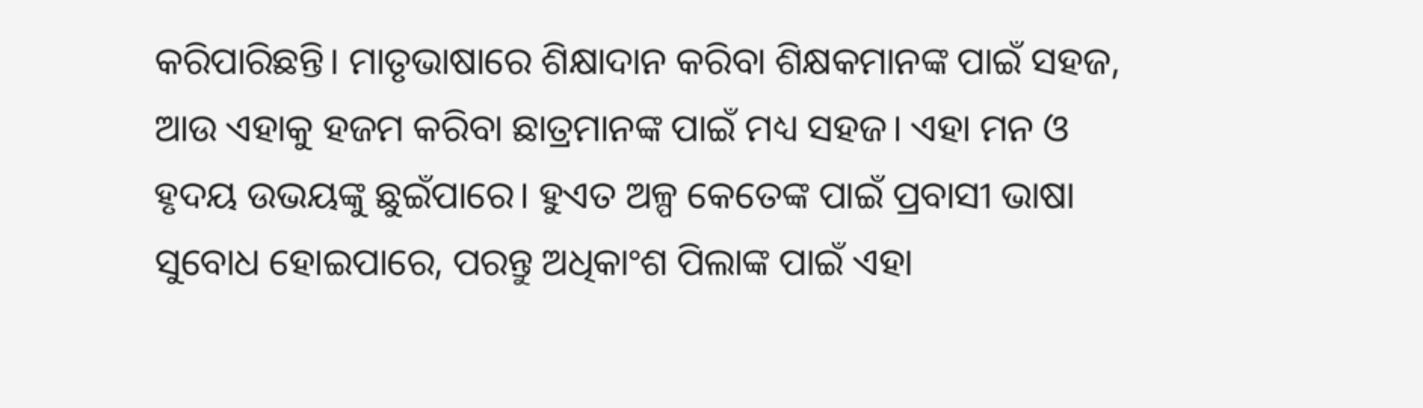କରିପାରିଛନ୍ତି। ମାତୃଭାଷାରେ ଶିକ୍ଷାଦାନ କରିବା ଶିକ୍ଷକମାନଙ୍କ ପାଇଁ ସହଜ, ଆଉ ଏହାକୁ ହଜମ କରିବା ଛାତ୍ରମାନଙ୍କ ପାଇଁ ମଧ୍ୟ ସହଜ। ଏହା ମନ ଓ ହୃଦୟ ଉଭୟଙ୍କୁ ଛୁଇଁପାରେ। ହୁଏତ ଅଳ୍ପ କେତେଙ୍କ ପାଇଁ ପ୍ରବାସୀ ଭାଷା ସୁବୋଧ ହୋଇପାରେ, ପରନ୍ତୁ ଅଧିକାଂଶ ପିଲାଙ୍କ ପାଇଁ ଏହା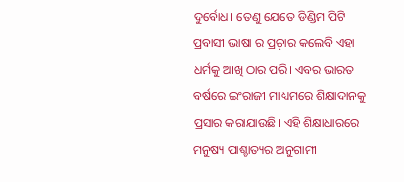ଦୁର୍ବୋଧ। ତେଣୁ ଯେତେ ଡିଣ୍ଡିମ ପିଟି ପ୍ରବାସୀ ଭାଷା ର ପ୍ରଚ଼ାର କଲେବି ଏହା ଧର୍ମକୁ ଆଖି ଠାର ପରି। ଏବର ଭାରତ ବର୍ଷରେ ଇଂରାଜୀ ମାଧ୍ୟମରେ ଶିକ୍ଷାଦାନକୁ ପ୍ରସାର କରାଯାଉଛି। ଏହି ଶିକ୍ଷାଧାରରେ ମନୁଷ୍ୟ ପାଶ୍ଚାତ୍ୟର ଅନୁଗାମୀ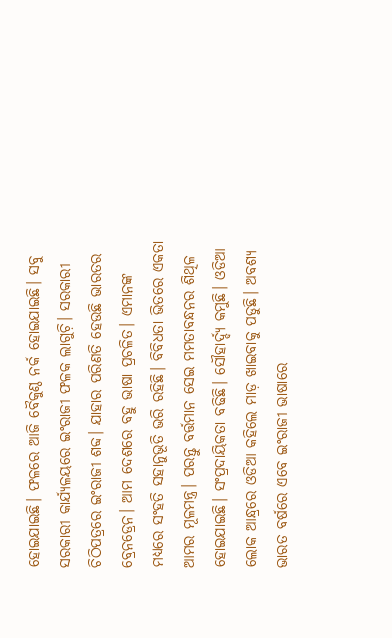ହୋଇଯାଇଛି। ଫଳରେ ଆଜି ବୈକୁଣ୍ଠ ନର୍କ ହୋଇଯାଇଛି। ସବୁ ସରକାରୀ କାର୍ଯ୍ୟଳୟରେ ଇଂରାଜୀ ଫଳକ ଲାଗୁଚ଼ି। ସରକାରୀ ଚିଠିପତ୍ରରେ ଇଂରାଜୀ ଶବ୍ଦ। ଯାହାର ପରିଣତି ହେଉଛି ଭାରତର ବ୍ରେନଡ୍ରେନ। ଆମ ଦେଶରେ ବହୁ ଭାଷା ପ୍ରଚଳିତ। ଏମାନଙ୍କ ମଧ୍ୟରେ ସଂହତି ସହାନୁଭୂତି ଭରି ରହିଛି। ବିବିଧତା ଭିତରେ ଏକତା ଆମର ମୂଳମନ୍ତ୍ର। ପରନ୍ତୁ ବର୍ତ୍ତମାନ ସେଇ ମମତାବନ୍ଧନର ଶିଥିଳ ହୋଇଯାଇଛି। ସଂପ୍ରଦାୟିକତା ବଢିଛି। ସୌହାର୍ଦ୍ଦ୍ୟ କମୁଛି। ଓଡିଆ ଲୋକ ଆନ୍ଧ୍ରରେ ଓଡିଆ କହିଲେ ମାଡ଼ ଖାଇବାକୁ ପଡୁଛି। ଅବଶ୍ୟ ଭାରତ ବର୍ଷରେ ଏବେ ଇଂରାଜୀ ଭାଷାରେ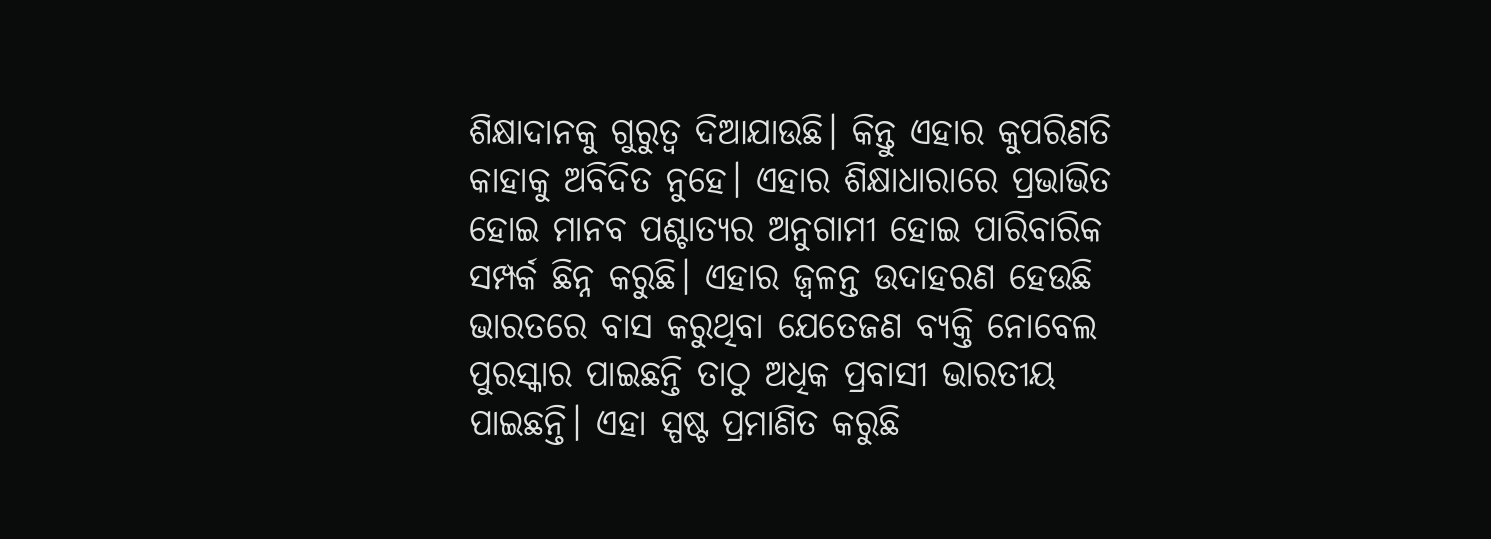ଶିକ୍ଷାଦାନକୁ ଗୁରୁତ୍ୱ ଦିଆଯାଉଛି। କିନ୍ତୁ ଏହାର କୁପରିଣତି କାହାକୁ ଅବିଦିତ ନୁହେ। ଏହାର ଶିକ୍ଷାଧାରାରେ ପ୍ରଭାଭିତ ହୋଇ ମାନବ ପଶ୍ଚାତ୍ୟର ଅନୁଗାମୀ ହୋଇ ପାରିବାରିକ ସମ୍ପର୍କ ଛିନ୍ନ କରୁଛି। ଏହାର ଜ୍ୱଳନ୍ତ ଉଦାହରଣ ହେଉଛି ଭାରତରେ ବାସ କରୁଥିବା ଯେତେଜଣ ବ୍ୟକ୍ତି ନୋବେଲ ପୁରସ୍କାର ପାଇଛନ୍ତି ତାଠୁ ଅଧିକ ପ୍ରବାସୀ ଭାରତୀୟ ପାଇଛନ୍ତି। ଏହା ସ୍ପଷ୍ଟ ପ୍ରମାଣିତ କରୁଛି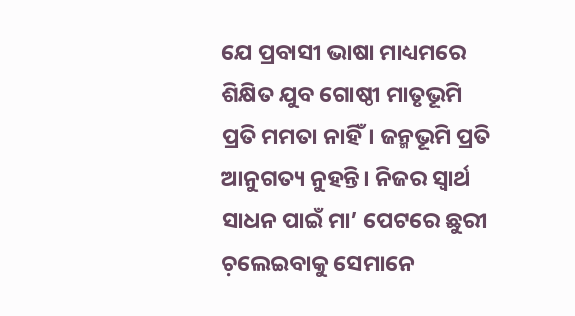ଯେ ପ୍ରବାସୀ ଭାଷା ମାଧ୍ୟମରେ ଶିକ୍ଷିତ ଯୁବ ଗୋଷ୍ଠୀ ମାତୃଭୂମି ପ୍ରତି ମମତା ନାହିଁ। ଜନ୍ମଭୂମି ପ୍ରତି ଆନୁଗତ୍ୟ ନୁହନ୍ତି। ନିଜର ସ୍ୱାର୍ଥ ସାଧନ ପାଇଁ ମା’ ପେଟରେ ଛୁରୀ ଚ଼ଲେଇବାକୁ ସେମାନେ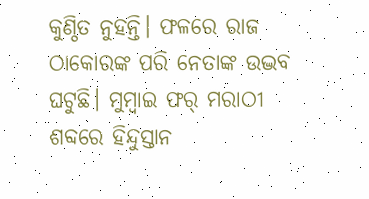କୁଣ୍ଠିତ ନୁହନ୍ତି। ଫଳରେ ରାଜ ଠାକୋରଙ୍କ ପରି ନେତାଙ୍କ ଉଦ୍ଭବ ଘଟୁଛି। ମୁମ୍ୱାଇ ଫର୍ ମରାଠୀ ଶବ୍ଦରେ ହିନ୍ଦୁସ୍ତାନ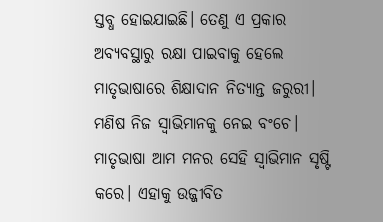ସ୍ତବ୍ଧ ହୋଇଯାଇଛି। ତେଣୁ ଏ ପ୍ରକାର ଅବ୍ୟବସ୍ଥାରୁ ରକ୍ଷା ପାଇବାକୁ ହେଲେ ମାତୃଭାଷାରେ ଶିକ୍ଷାଦାନ ନିତ୍ୟାନ୍ତ ଜରୁରୀ। ମଣିଷ ନିଜ ସ୍ୱାଭିମାନକୁ ନେଇ ବଂଚେ। ମାତୃଭାଷା ଆମ ମନର ସେହି ସ୍ୱାଭିମାନ ସୃଷ୍ଟି କରେ। ଏହାକୁ ଉଜ୍ଜୀବିତ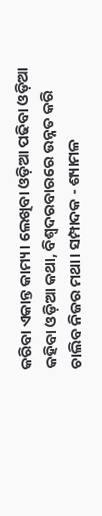କରିବା ଏକାନ୍ତ କାମ୍ୟ। ଲେଖିବା ଓଡ଼ିଆ ପଢିବା ଓଡ଼ିଆ କହିବା ଓଡ଼ିଆ କଥା, ବିଶ୍ୱଦରବାରରେ ଉନ୍ନତ କରି ଚାଲିବ ନିଜର ମଥା। ସମ୍ପାଦକ - ଶ୍ୟାମଳ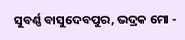ସୁବର୍ଣ୍ଣ ବାସୁଦେବପୁର, ଭଦ୍ରକ ମୋ -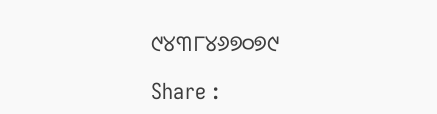୯୪୩୮୪୬୭୦୭୯

Share :